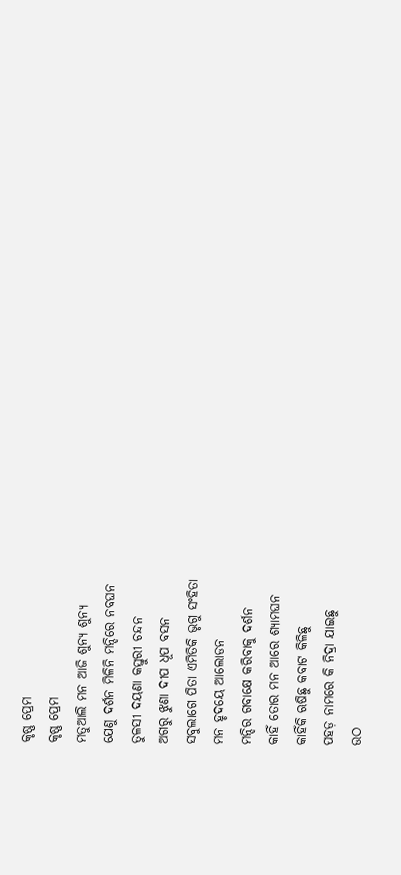କୃଷ୍ଣ ପ୍ରେମ
କୃଷ୍ଣ ପ୍ରେମ
ମତୁଆଲି ମନ ଆଜି ଶୁନ୍ୟ ଶୁନ୍ୟ
ଯେଣୁ ଦର୍ଶନ ମିଳିନି ମନ୍ଦିରେ ନବଘନ
ତୁଳସୀ ଦୟଣା କସ୍ତୁରୀ ଚନ୍ଦନ
ଅଗରୁ ଝୁଣା ଦୀପ ଧୂପ ବସନ
ସବୁଲାଗେ ପିତା ଏମିତିକି ଭୃଗୁ ସଂହିତା
ମନ ହୃଦୟେ ଆଲୋଡନ
ମନ୍ଦିର ଗବାକ୍ଷେ କରିବାକୁ ଦର୍ଶନ
କାହିଁ ତୋର ମନ ଆରେ ଶ୍ୟାମଘନ
କାହିଁକି ଋଷିଛୁ କବାଟ କିଳିଛୁ
ପହଡ଼ ନାମରେ କି ନିଦ୍ରା ଯାଇଛୁ
ଉଠ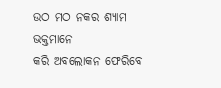ଉଠ ମଠ ନକର ଶ୍ୟାମ ଭକ୍ତମାନେ
କରି ଅବଲୋକନ ଫେରିବେ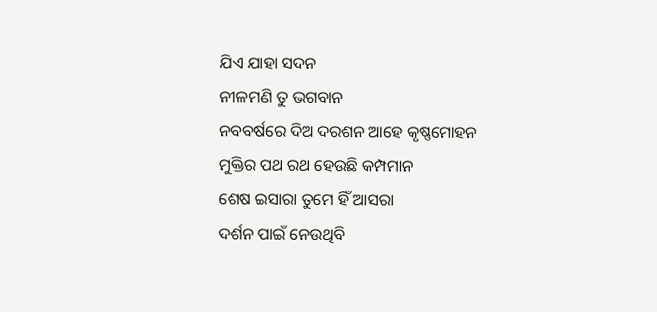ଯିଏ ଯାହା ସଦନ
ନୀଳମଣି ତୁ ଭଗବାନ
ନବବର୍ଷରେ ଦିଅ ଦରଶନ ଆହେ କୃଷ୍ଣମୋହନ
ମୁକ୍ତିର ପଥ ରଥ ହେଉଛି କମ୍ପମାନ
ଶେଷ ଇସାରା ତୁମେ ହିଁ ଆସରା
ଦର୍ଶନ ପାଇଁ ନେଉଥିବି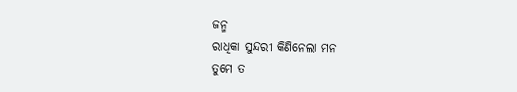ଜନ୍ମ
ରାଧିକା ସୁନ୍ଦରୀ କିଣିନେଲା ମନ
ତୁମେ ତ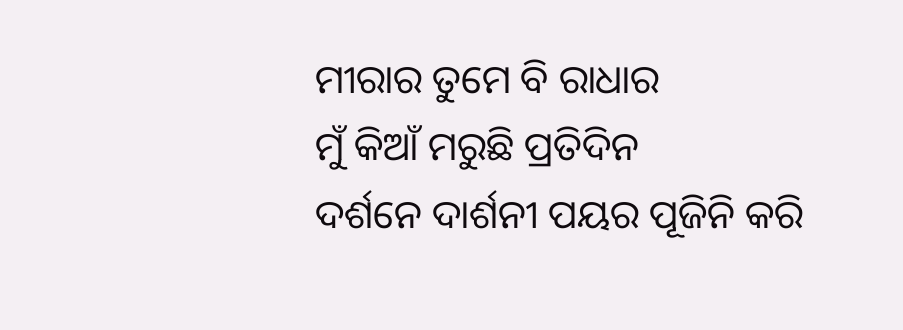ମୀରାର ତୁମେ ବି ରାଧାର
ମୁଁ କିଆଁ ମରୁଛି ପ୍ରତିଦିନ
ଦର୍ଶନେ ଦାର୍ଶନୀ ପୟର ପୂଜିନି କରି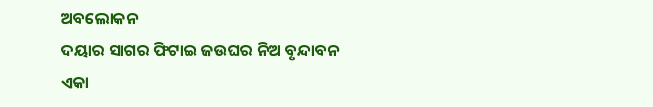ଅବଲୋକନ
ଦୟାର ସାଗର ଫିଟାଇ ଜଉଘର ନିଅ ବୃନ୍ଦାବନ
ଏକା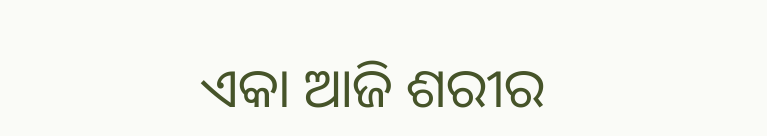ଏକା ଆଜି ଶରୀର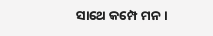ସାଥେ କମ୍ପେ ମନ ।